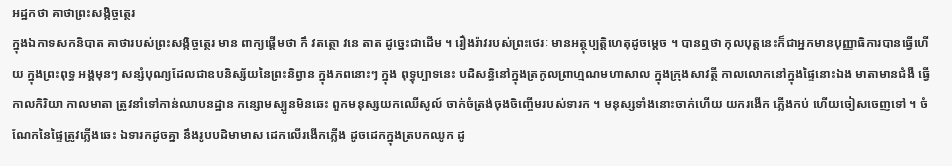អដ្ឋកថា គាថាព្រះសង្កិច្ចត្ថេរ
ក្នុងឯកាទសកនិបាត គាថារបស់ព្រះសង្កិច្ចត្ថេរ មាន ពាក្យផ្តើមថា កឹ វតត្ថោ វនេ តាត ដូច្នេះជាដើម ។ រឿងរ៉ាវរបស់ព្រះថេរៈ មានអត្ថុប្បត្តិហេតុដូចម្តេច ។ បានឮថា កុលបុត្តនេះក៏ជាអ្នកមានបុញ្ញាធិការបានធ្វើហើយ ក្នុងព្រះពុទ្ធ អង្គមុនៗ សន្សំបុណ្យដែលជាឧបនិស្ស័យនៃព្រះនិព្វាន ក្នុងភពនោះៗ ក្នុង ពុទ្ធុប្បាទនេះ បដិសន្ធិនៅក្នុងត្រកូលព្រាហ្មណមហាសាល ក្នុងក្រុងសាវត្ថី កាលលោកនៅក្នុងផ្ទៃនោះឯង មាតាមានជំងឺ ធ្វើកាលកិរិយា កាលមាតា ត្រូវនាំទៅកាន់ឈាបនដ្ឋាន កន្សោមស្បូនមិនឆេះ ពួកមនុស្សយកឈើសូល៍ ចាក់ចំត្រង់ចុងចិញ្ចើមរបស់ទារក ។ មនុស្សទាំងនោះចាក់ហើយ យករងើក ភ្លើងកប់ ហើយចៀសចេញទៅ ។ ចំណែកនៃផ្ទៃត្រូវភ្លើងឆេះ ឯទារកដូចគ្នា នឹងរូបបដិមាមាស ដេកលើរងើកភ្លើង ដូចដេកក្នុងត្របកឈូក ដូ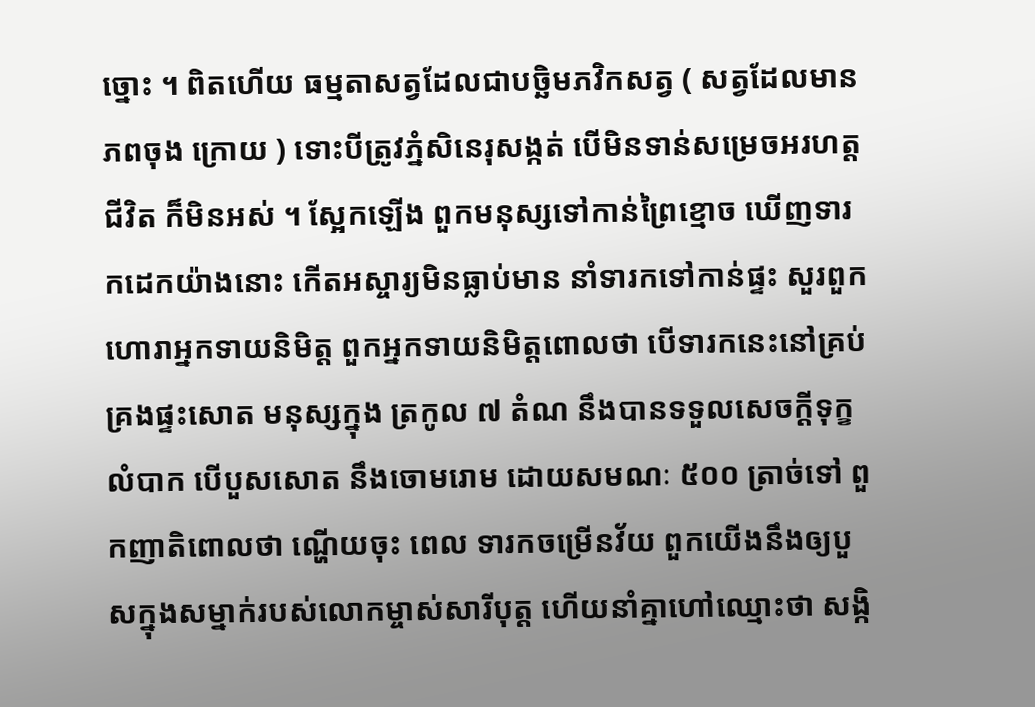ច្នោះ ។ ពិតហើយ ធម្មតាសត្វដែលជាបច្ឆិមភវិកសត្វ ( សត្វដែលមានភពចុង ក្រោយ ) ទោះបីត្រូវភ្នំសិនេរុសង្កត់ បើមិនទាន់សម្រេចអរហត្ត ជីវិត ក៏មិនអស់ ។ ស្អែកឡើង ពួកមនុស្សទៅកាន់ព្រៃខ្មោច ឃើញទារកដេកយ៉ាងនោះ កើតអស្ចារ្យមិនធ្លាប់មាន នាំទារកទៅកាន់ផ្ទះ សួរពួកហោរាអ្នកទាយនិមិត្ត ពួកអ្នកទាយនិមិត្តពោលថា បើទារកនេះនៅគ្រប់គ្រងផ្ទះសោត មនុស្សក្នុង ត្រកូល ៧ តំណ នឹងបានទទួលសេចក្តីទុក្ខលំបាក បើបួសសោត នឹងចោមរោម ដោយសមណៈ ៥០០ ត្រាច់ទៅ ពួកញាតិពោលថា ណ្ហើយចុះ ពេល ទារកចម្រើនវ័យ ពួកយើងនឹងឲ្យបួសក្នុងសម្នាក់របស់លោកម្ចាស់សារីបុត្ត ហើយនាំគ្នាហៅឈ្មោះថា សង្កិ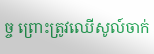ច្ច ព្រោះត្រូវឈើសូល៍ចាក់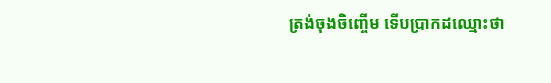ត្រង់ចុងចិញ្ចើម ទើបប្រាកដឈ្មោះថា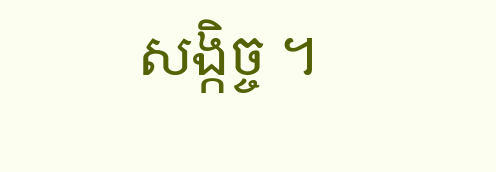សង្កិច្ច ។